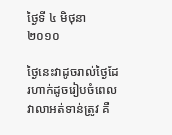ថ្ងៃទី ៤ មិថុនា ២០១០

ថ្ងៃនេះវាដូចរាល់ថ្ងៃដែរហាក់ដូចរៀបចំពេលវាលាអត់ទាន់ត្រូវ គឺ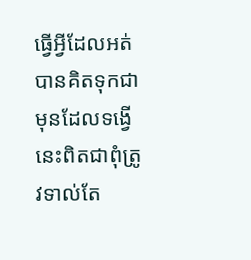ធ្វើអ្វីដែលអត់បានគិតទុកជាមុនដែលទង្វើនេះពិតជាពុំត្រូវទាល់តែ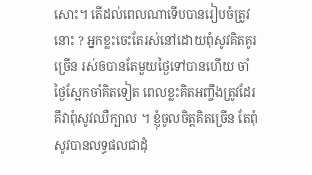សោះ។ តើដល់ពេលណាទើបបានរៀបចំត្រូវនោះ ? អ្នកខ្លះចេះតែរស់នៅដោយពុំសូវគិតគូរ ច្រើន រស់ឲបានតែមួយថ្ងៃទៅបានហើយ ចាំថ្ងៃស្អែកចាំគិតទៀត ពេលខ្លះគិតអញ្ចឹងត្រូវដែរ គឹវាពុំសូវឈឺក្បាល ។ ខ្ញុំចូលចិត្តគិតច្រើន តែពុំសូវបានលទ្ធផលជាដុំ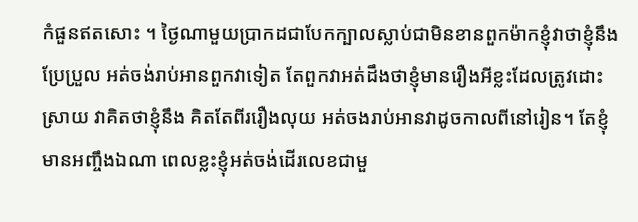កំផួនឥតសោះ ។ ថ្ងៃណាមួយប្រាកដជាបែកក្បាលស្លាប់ជាមិនខានពួកម៉ាកខ្ញុំវាថាខ្ញុំនឹងប្រែប្រួល អត់ចង់រាប់អានពួកវាទៀត តែពួកវាអត់ដឹងថាខ្ញុំមានរឿងអីខ្លះដែលត្រូវដោះស្រាយ វាគិតថាខ្ញុំនឹង គិតតែពីររឿងលុយ អត់ចងរាប់អានវាដូចកាលពីនៅរៀន។ តែខ្ញុំមានអញ្ចឹងឯណា ពេលខ្លះខ្ញុំអត់ចង់ដើរលេខជាមួ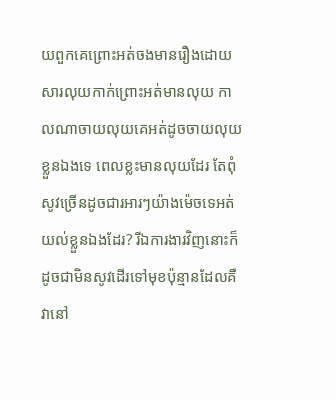យពួកគេព្រោះអត់ចងមានរឿងដោយសារលុយកាក់ព្រោះអត់មានលុយ កាលណាចាយលុយគេអត់ដូចចាយលុយខ្លួនឯងទេ ពេលខ្លះមានលុយដែរ តែពុំសូវច្រើនដូចជារអារៗយ៉ាងម៉េចទេអត់យល់ខ្លួនឯងដែរ? រីឯការងារវិញនោះក៏ដូចជាមិនសូវដើរទៅមុខប៉ុន្មានដែលគឺវានៅ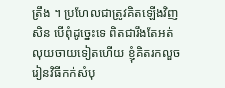ត្រឹង ។ ប្រហែលជាត្រូវគិតឡើងវិញសិន បើពុំដូច្នេះទេ ពិតជារឹងតែអត់លុយចាយទៀតហើយ ខ្ញុំគិតរកលួចរៀនវិធីកក់សំបុ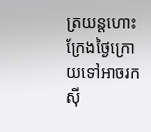ត្រយន្តហោះ ក្រែងថ្ងៃក្រោយទៅអាចរកស៊ី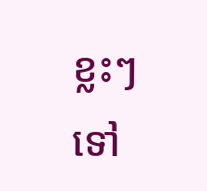ខ្លះៗទៅ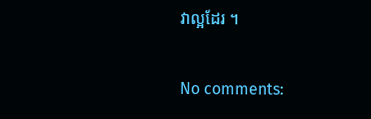វាល្អដែរ ។

No comments: